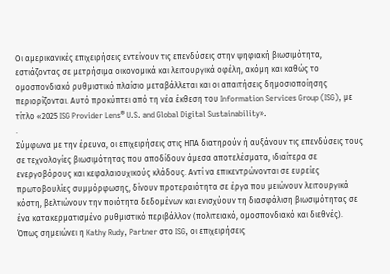Οι αμερικανικές επιχειρήσεις εντείνουν τις επενδύσεις στην ψηφιακή βιωσιμότητα, εστιάζοντας σε μετρήσιμα οικονομικά και λειτουργικά οφέλη, ακόμη και καθώς το ομοσπονδιακό ρυθμιστικό πλαίσιο μεταβάλλεται και οι απαιτήσεις δημοσιοποίησης περιορίζονται. Αυτό προκύπτει από τη νέα έκθεση του Information Services Group (ISG), με τίτλο «2025 ISG Provider Lens® U.S. and Global Digital Sustainability».
.
Σύμφωνα με την έρευνα, οι επιχειρήσεις στις ΗΠΑ διατηρούν ή αυξάνουν τις επενδύσεις τους σε τεχνολογίες βιωσιμότητας που αποδίδουν άμεσα αποτελέσματα, ιδιαίτερα σε ενεργοβόρους και κεφαλαιουχικούς κλάδους. Αντί να επικεντρώνονται σε ευρείες πρωτοβουλίες συμμόρφωσης, δίνουν προτεραιότητα σε έργα που μειώνουν λειτουργικά κόστη, βελτιώνουν την ποιότητα δεδομένων και ενισχύουν τη διασφάλιση βιωσιμότητας σε ένα κατακερματισμένο ρυθμιστικό περιβάλλον (πολιτειακό, ομοσπονδιακό και διεθνές).
Όπως σημειώνει η Kathy Rudy, Partner στο ISG, οι επιχειρήσεις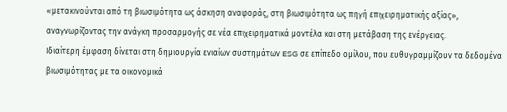«μετακινούνται από τη βιωσιμότητα ως άσκηση αναφοράς, στη βιωσιμότητα ως πηγή επιχειρηματικής αξίας», αναγνωρίζοντας την ανάγκη προσαρμογής σε νέα επιχειρηματικά μοντέλα και στη μετάβαση της ενέργειας.
Ιδιαίτερη έμφαση δίνεται στη δημιουργία ενιαίων συστημάτων ESG σε επίπεδο ομίλου, που ευθυγραμμίζουν τα δεδομένα βιωσιμότητας με τα οικονομικά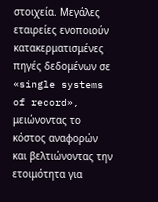στοιχεία. Μεγάλες εταιρείες ενοποιούν κατακερματισμένες πηγές δεδομένων σε «single systems of record», μειώνοντας το κόστος αναφορών και βελτιώνοντας την ετοιμότητα για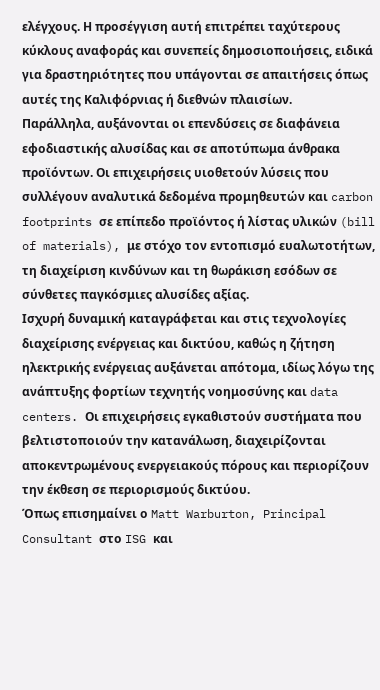ελέγχους. Η προσέγγιση αυτή επιτρέπει ταχύτερους κύκλους αναφοράς και συνεπείς δημοσιοποιήσεις, ειδικά για δραστηριότητες που υπάγονται σε απαιτήσεις όπως αυτές της Καλιφόρνιας ή διεθνών πλαισίων.
Παράλληλα, αυξάνονται οι επενδύσεις σε διαφάνεια εφοδιαστικής αλυσίδας και σε αποτύπωμα άνθρακα προϊόντων. Οι επιχειρήσεις υιοθετούν λύσεις που συλλέγουν αναλυτικά δεδομένα προμηθευτών και carbon footprints σε επίπεδο προϊόντος ή λίστας υλικών (bill of materials), με στόχο τον εντοπισμό ευαλωτοτήτων, τη διαχείριση κινδύνων και τη θωράκιση εσόδων σε σύνθετες παγκόσμιες αλυσίδες αξίας.
Ισχυρή δυναμική καταγράφεται και στις τεχνολογίες διαχείρισης ενέργειας και δικτύου, καθώς η ζήτηση ηλεκτρικής ενέργειας αυξάνεται απότομα, ιδίως λόγω της ανάπτυξης φορτίων τεχνητής νοημοσύνης και data centers. Οι επιχειρήσεις εγκαθιστούν συστήματα που βελτιστοποιούν την κατανάλωση, διαχειρίζονται αποκεντρωμένους ενεργειακούς πόρους και περιορίζουν την έκθεση σε περιορισμούς δικτύου.
Όπως επισημαίνει ο Matt Warburton, Principal Consultant στο ISG και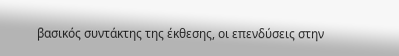βασικός συντάκτης της έκθεσης, οι επενδύσεις στην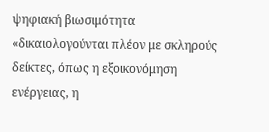ψηφιακή βιωσιμότητα «δικαιολογούνται πλέον με σκληρούς δείκτες, όπως η εξοικονόμηση ενέργειας, η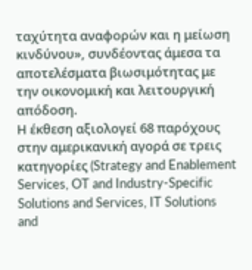ταχύτητα αναφορών και η μείωση κινδύνου», συνδέοντας άμεσα τα αποτελέσματα βιωσιμότητας με την οικονομική και λειτουργική απόδοση.
Η έκθεση αξιολογεί 68 παρόχους στην αμερικανική αγορά σε τρεις κατηγορίες (Strategy and Enablement Services, OT and Industry-Specific Solutions and Services, IT Solutions and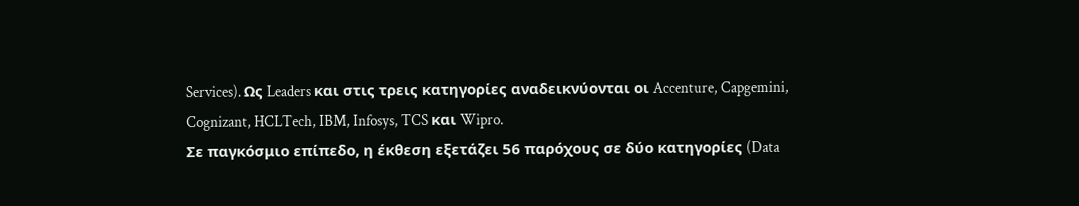Services). Ως Leaders και στις τρεις κατηγορίες αναδεικνύονται οι Accenture, Capgemini, Cognizant, HCLTech, IBM, Infosys, TCS και Wipro.
Σε παγκόσμιο επίπεδο, η έκθεση εξετάζει 56 παρόχους σε δύο κατηγορίες (Data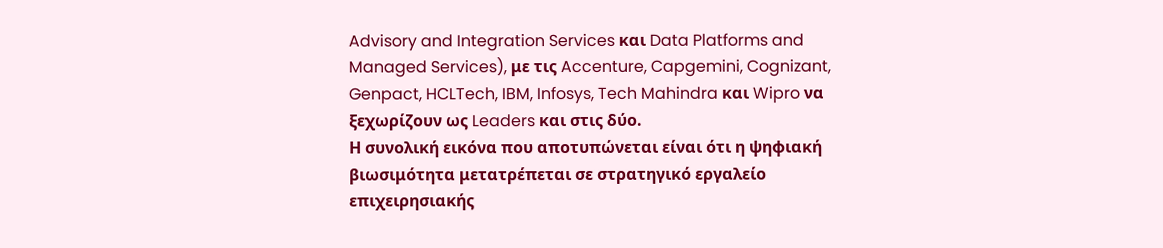Advisory and Integration Services και Data Platforms and Managed Services), με τις Accenture, Capgemini, Cognizant, Genpact, HCLTech, IBM, Infosys, Tech Mahindra και Wipro να ξεχωρίζουν ως Leaders και στις δύο.
Η συνολική εικόνα που αποτυπώνεται είναι ότι η ψηφιακή βιωσιμότητα μετατρέπεται σε στρατηγικό εργαλείο επιχειρησιακής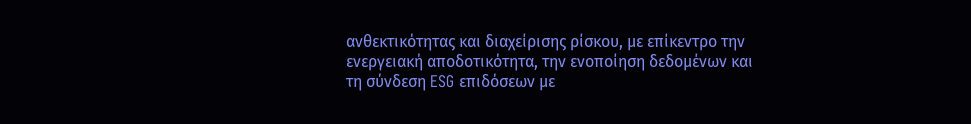ανθεκτικότητας και διαχείρισης ρίσκου, με επίκεντρο την ενεργειακή αποδοτικότητα, την ενοποίηση δεδομένων και τη σύνδεση ESG επιδόσεων με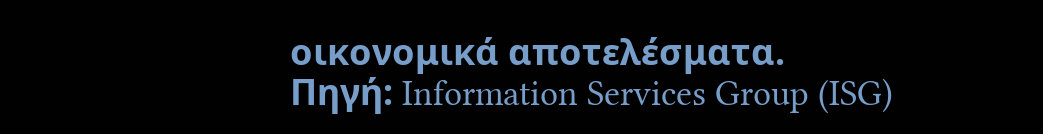οικονομικά αποτελέσματα.
Πηγή: Information Services Group (ISG)